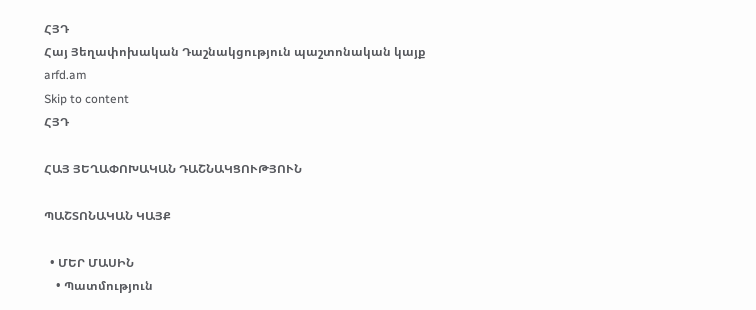ՀՅԴ
Հայ Յեղափոխական Դաշնակցություն պաշտոնական կայք arfd.am
Skip to content
ՀՅԴ

ՀԱՅ ՅԵՂԱՓՈԽԱԿԱՆ ԴԱՇՆԱԿՑՈՒԹՅՈՒՆ

ՊԱՇՏՈՆԱԿԱՆ ԿԱՅՔ

  • ՄԵՐ ՄԱՍԻՆ
    • Պատմություն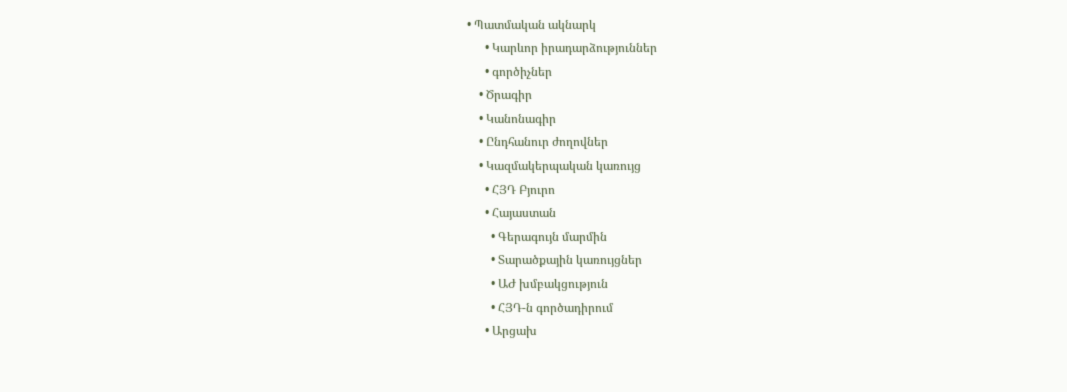• Պատմական ակնարկ
      • Կարևոր իրադարձություններ
      • գործիչներ
    • Ծրագիր
    • Կանոնագիր
    • Ընդհանուր ժողովներ
    • Կազմակերպական կառույց
      • ՀՅԴ Բյուրո
      • Հայաստան
        • Գերագույն մարմին
        • Տարածքային կառույցներ
        • ԱԺ խմբակցություն
        • ՀՅԴ-ն գործադիրում
      • Արցախ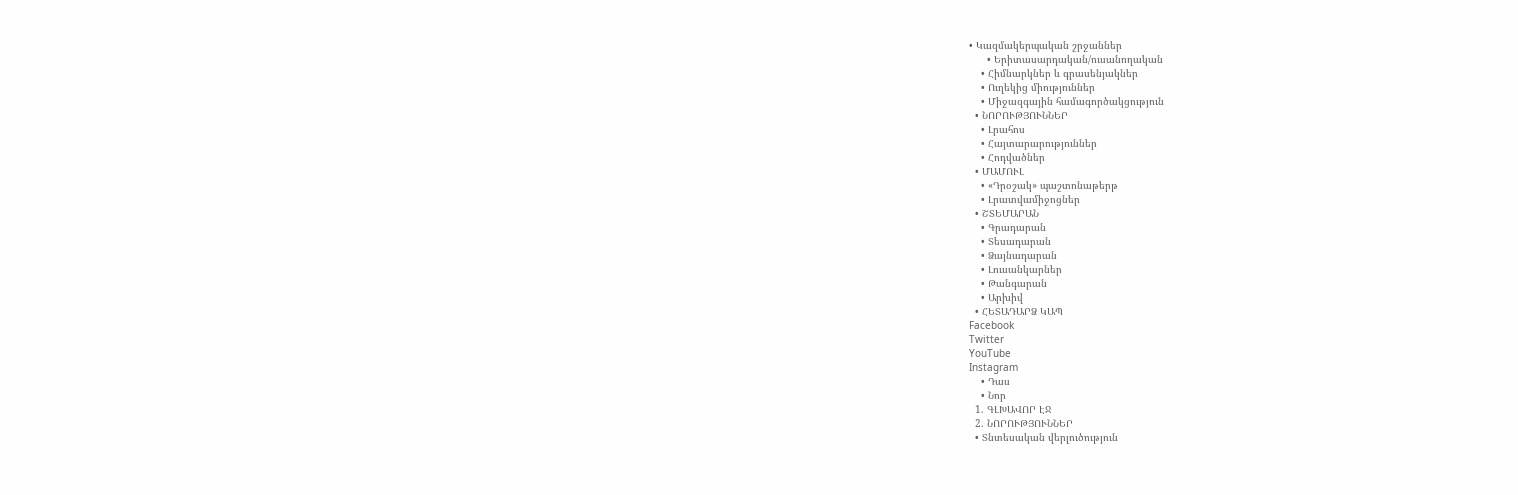• Կազմակերպական շրջաններ
      • Երիտասարդական/ուսանողական
    • Հիմնարկներ և գրասենյակներ
    • Ուղեկից միություններ
    • Միջազգային համագործակցություն
  • ՆՈՐՈՒԹՅՈՒՆՆԵՐ
    • Լրահոս
    • Հայտարարություններ
    • Հոդվածներ
  • ՄԱՄՈՒԼ
    • «Դրօշակ» պաշտոնաթերթ
    • Լրատվամիջոցներ
  • ՇՏԵՄԱՐԱՆ
    • Գրադարան
    • Տեսադարան
    • Ձայնադարան
    • Լուսանկարներ
    • Թանգարան
    • Արխիվ
  • ՀԵՏԱԴԱՐՁ ԿԱՊ
Facebook
Twitter
YouTube
Instagram
    • Դաս
    • Նոր
  1. ԳԼԽԱՎՈՐ ԷՋ
  2. ՆՈՐՈՒԹՅՈՒՆՆԵՐ
  • Տնտեսական վերլուծություն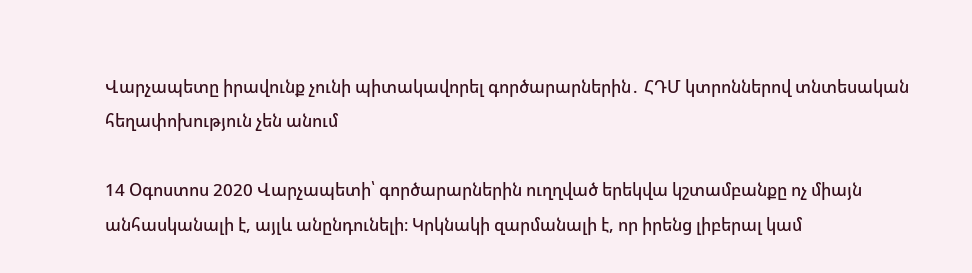Վարչապետը իրավունք չունի պիտակավորել գործարարներին․ ՀԴՄ կտրոններով տնտեսական հեղափոխություն չեն անում

14 Օգոստոս 2020 Վարչապետի՝ գործարարներին ուղղված երեկվա կշտամբանքը ոչ միայն անհասկանալի է, այլև անընդունելի։ Կրկնակի զարմանալի է, որ իրենց լիբերալ կամ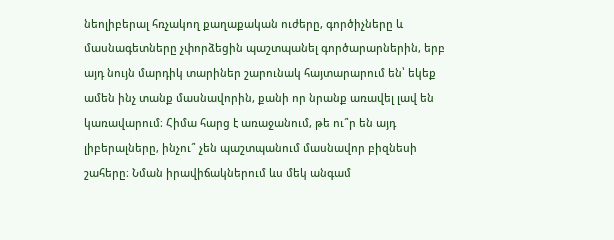նեոլիբերալ հռչակող քաղաքական ուժերը, գործիչները և մասնագետները չփորձեցին պաշտպանել գործարարներին, երբ այդ նույն մարդիկ տարիներ շարունակ հայտարարում են՝ եկեք ամեն ինչ տանք մասնավորին, քանի որ նրանք առավել լավ են կառավարում։ Հիմա հարց է առաջանում, թե ու՞ր են այդ լիբերալները, ինչու՞ չեն պաշտպանում մասնավոր բիզնեսի շահերը։ Նման իրավիճակներում ևս մեկ անգամ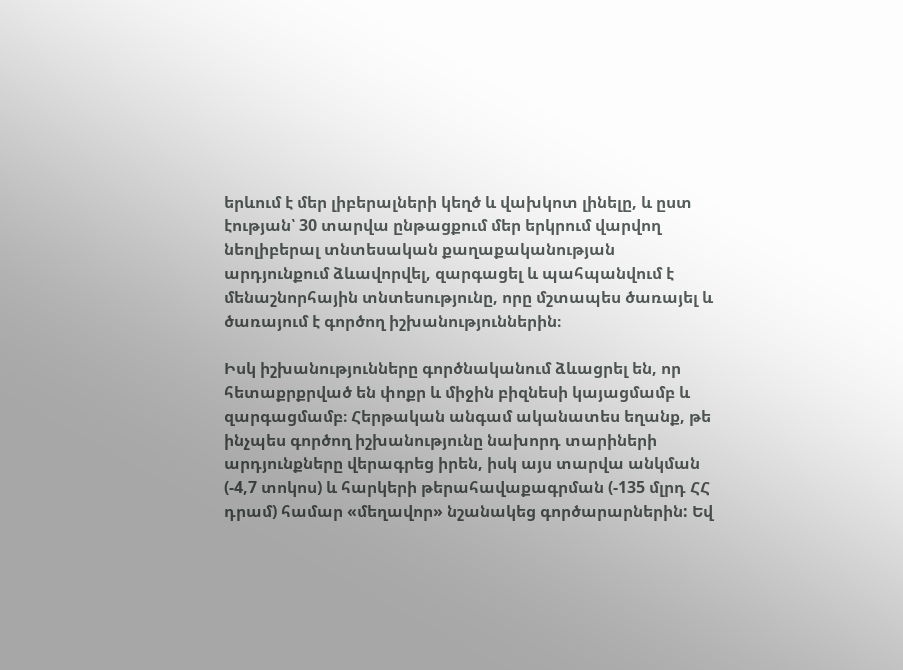երևում է մեր լիբերալների կեղծ և վախկոտ լինելը, և ըստ էության՝ 30 տարվա ընթացքում մեր երկրում վարվող նեոլիբերալ տնտեսական քաղաքականության արդյունքում ձևավորվել, զարգացել և պահպանվում է մենաշնորհային տնտեսությունը, որը մշտապես ծառայել և ծառայում է գործող իշխանություններին։

Իսկ իշխանությունները գործնականում ձևացրել են, որ հետաքրքրված են փոքր և միջին բիզնեսի կայացմամբ և զարգացմամբ։ Հերթական անգամ ականատես եղանք, թե ինչպես գործող իշխանությունը նախորդ տարիների արդյունքները վերագրեց իրեն, իսկ այս տարվա անկման (-4,7 տոկոս) և հարկերի թերահավաքագրման (-135 մլրդ ՀՀ դրամ) համար «մեղավոր» նշանակեց գործարարներին: Եվ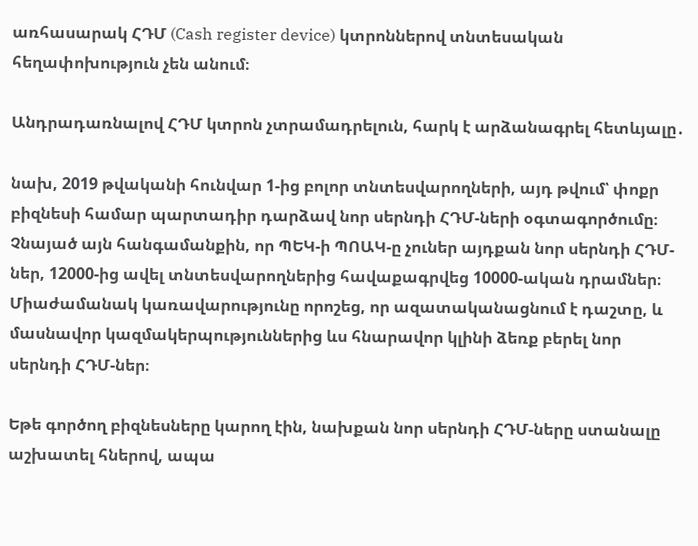առհասարակ ՀԴՄ (Cash register device) կտրոններով տնտեսական հեղափոխություն չեն անում։

Անդրադառնալով ՀԴՄ կտրոն չտրամադրելուն, հարկ է արձանագրել հետևյալը․

նախ, 2019 թվականի հունվար 1-ից բոլոր տնտեսվարողների, այդ թվում՝ փոքր բիզնեսի համար պարտադիր դարձավ նոր սերնդի ՀԴՄ-ների օգտագործումը։ Չնայած այն հանգամանքին, որ ՊԵԿ-ի ՊՈԱԿ-ը չուներ այդքան նոր սերնդի ՀԴՄ-ներ, 12000-ից ավել տնտեսվարողներից հավաքագրվեց 10000-ական դրամներ։ Միաժամանակ կառավարությունը որոշեց, որ ազատականացնում է դաշտը, և մասնավոր կազմակերպություններից ևս հնարավոր կլինի ձեռք բերել նոր սերնդի ՀԴՄ-ներ։

Եթե գործող բիզնեսները կարող էին, նախքան նոր սերնդի ՀԴՄ-ները ստանալը աշխատել հներով, ապա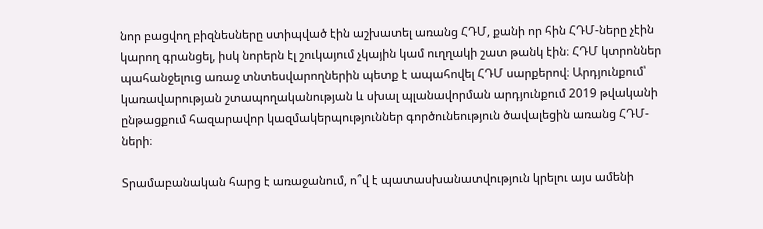նոր բացվող բիզնեսները ստիպված էին աշխատել առանց ՀԴՄ, քանի որ հին ՀԴՄ-ները չէին կարող գրանցել, իսկ նորերն էլ շուկայում չկային կամ ուղղակի շատ թանկ էին։ ՀԴՄ կտրոններ պահանջելուց առաջ տնտեսվարողներին պետք է ապահովել ՀԴՄ սարքերով։ Արդյունքում՝ կառավարության շտապողականության և սխալ պլանավորման արդյունքում 2019 թվականի ընթացքում հազարավոր կազմակերպություններ գործունեություն ծավալեցին առանց ՀԴՄ-ների։

Տրամաբանական հարց է առաջանում, ո՞վ է պատասխանատվություն կրելու այս ամենի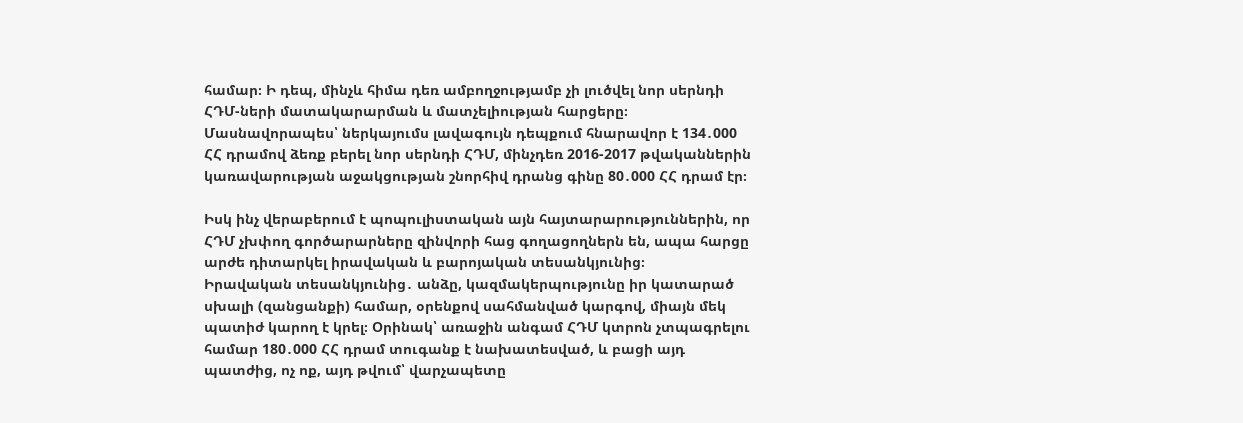համար։ Ի դեպ, մինչև հիմա դեռ ամբողջությամբ չի լուծվել նոր սերնդի ՀԴՄ-ների մատակարարման և մատչելիության հարցերը։ Մասնավորապես՝ ներկայումս լավագույն դեպքում հնարավոր է 134․000 ՀՀ դրամով ձեռք բերել նոր սերնդի ՀԴՄ, մինչդեռ 2016-2017 թվականներին կառավարության աջակցության շնորհիվ դրանց գինը 80․000 ՀՀ դրամ էր։

Իսկ ինչ վերաբերում է պոպուլիստական այն հայտարարություններին, որ ՀԴՄ չխփող գործարարները զինվորի հաց գողացողներն են, ապա հարցը արժե դիտարկել իրավական և բարոյական տեսանկյունից։
Իրավական տեսանկյունից․ անձը, կազմակերպությունը իր կատարած սխալի (զանցանքի) համար, օրենքով սահմանված կարգով, միայն մեկ պատիժ կարող է կրել։ Օրինակ՝ առաջին անգամ ՀԴՄ կտրոն չտպագրելու համար 180․000 ՀՀ դրամ տուգանք է նախատեսված, և բացի այդ պատժից, ոչ ոք, այդ թվում՝ վարչապետը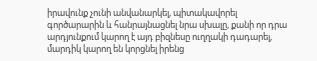իրավունք չունի անվանարկել, պիտակավորել գործարարին և հանրայնացնել նրա սխալը, քանի որ դրա արդյունքում կարող է այդ բիզնեսը ուղղակի դադարել, մարդիկ կարող են կորցնել իրենց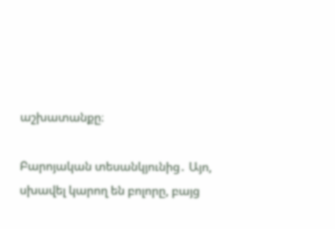աշխատանքը։

Բարոյական տեսանկյունից․ Այո, սխավել կարող են բոլորը, բայց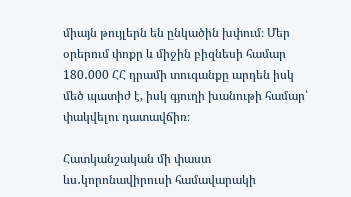միայն թույլերն են ընկածին խփում։ Մեր օրերում փոքր և միջին բիզնեսի համար 180․000 ՀՀ դրամի տուգանքը արդեն իսկ մեծ պատիժ է, իսկ գյուղի խանութի համար՝ փակվելու դատավճիռ։

Հատկանշական մի փաստ ևս․կորոնավիրուսի համավարակի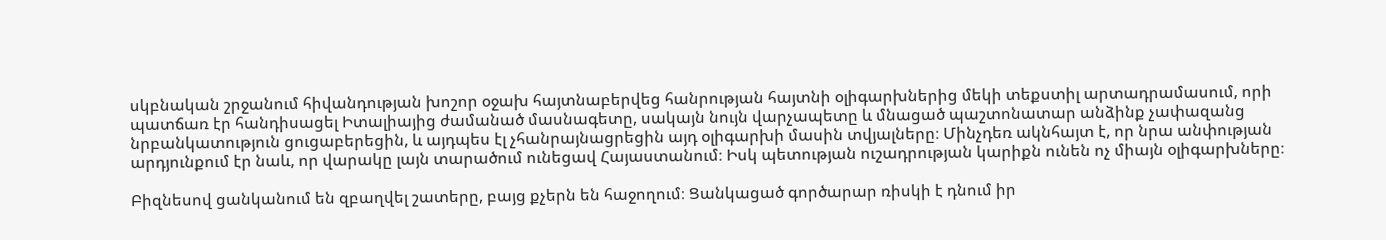սկբնական շրջանում հիվանդության խոշոր օջախ հայտնաբերվեց հանրության հայտնի օլիգարխներից մեկի տեքստիլ արտադրամասում, որի պատճառ էր հանդիսացել Իտալիայից ժամանած մասնագետը, սակայն նույն վարչապետը և մնացած պաշտոնատար անձինք չափազանց նրբանկատություն ցուցաբերեցին, և այդպես էլ չհանրայնացրեցին այդ օլիգարխի մասին տվյալները։ Մինչդեռ ակնհայտ է, որ նրա անփության արդյունքում էր նաև, որ վարակը լայն տարածում ունեցավ Հայաստանում։ Իսկ պետության ուշադրության կարիքն ունեն ոչ միայն օլիգարխները։

Բիզնեսով ցանկանում են զբաղվել շատերը, բայց քչերն են հաջողում։ Ցանկացած գործարար ռիսկի է դնում իր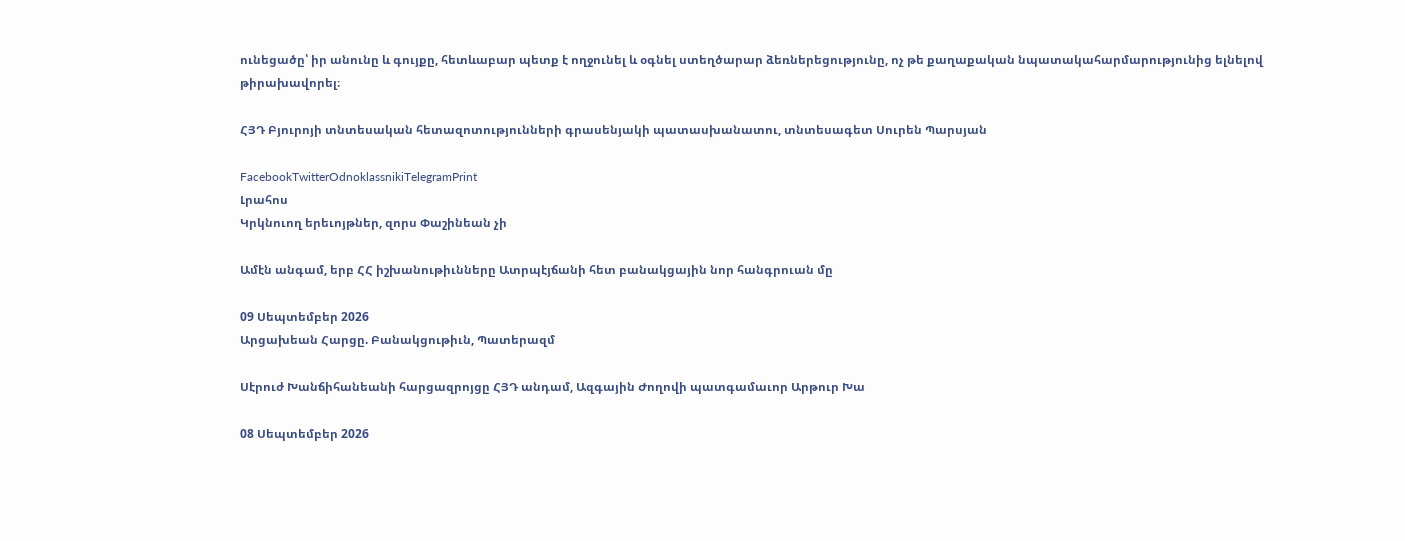ունեցածը՝ իր անունը և գույքը, հետևաբար պետք է ողջունել և օգնել ստեղծարար ձեռներեցությունը, ոչ թե քաղաքական նպատակահարմարությունից ելնելով թիրախավորել։

ՀՅԴ Բյուրոյի տնտեսական հետազոտությունների գրասենյակի պատասխանատու, տնտեսագետ Սուրեն Պարսյան

FacebookTwitterOdnoklassnikiTelegramPrint
Լրահոս
Կրկնուող երեւոյթներ, զորս Փաշինեան չի

Ամէն անգամ, երբ ՀՀ իշխանութիւնները Ատրպէյճանի հետ բանակցային նոր հանգրուան մը

09 Սեպտեմբեր 2026
Արցախեան Հարցը. Բանակցութիւն, Պատերազմ

Սէրուժ Խանճիհանեանի հարցազրոյցը ՀՅԴ անդամ, Ազգային Ժողովի պատգամաւոր Արթուր Խա

08 Սեպտեմբեր 2026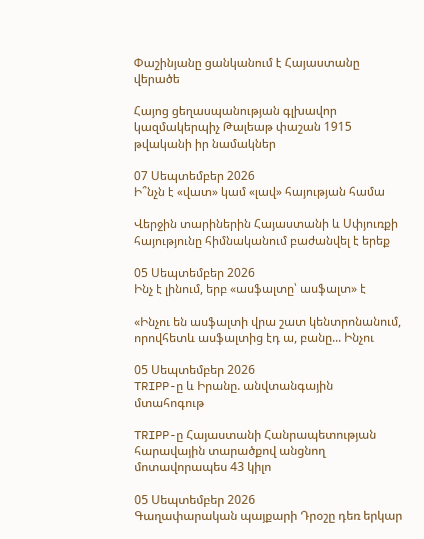Փաշինյանը ցանկանում է Հայաստանը վերածե

Հայոց ցեղասպանության գլխավոր կազմակերպիչ Թալեաթ փաշան 1915 թվականի իր նամակներ

07 Սեպտեմբեր 2026
Ի՞նչն է «վատ» կամ «լավ» հայության համա

Վերջին տարիներին Հայաստանի և Սփյուռքի հայությունը հիմնականում բաժանվել է երեք

05 Սեպտեմբեր 2026
Ինչ է լինում, երբ «ասֆալտը՝ ասֆալտ» է

«Ինչու են ասֆալտի վրա շատ կենտրոնանում, որովհետև ասֆալտից էդ ա, բանը... Ինչու

05 Սեպտեմբեր 2026
TRIPP-ը և Իրանը. անվտանգային մտահոգութ

TRIPP-ը Հայաստանի Հանրապետության հարավային տարածքով անցնող մոտավորապես 43 կիլո

05 Սեպտեմբեր 2026
Գաղափարական պայքարի Դրօշը դեռ երկար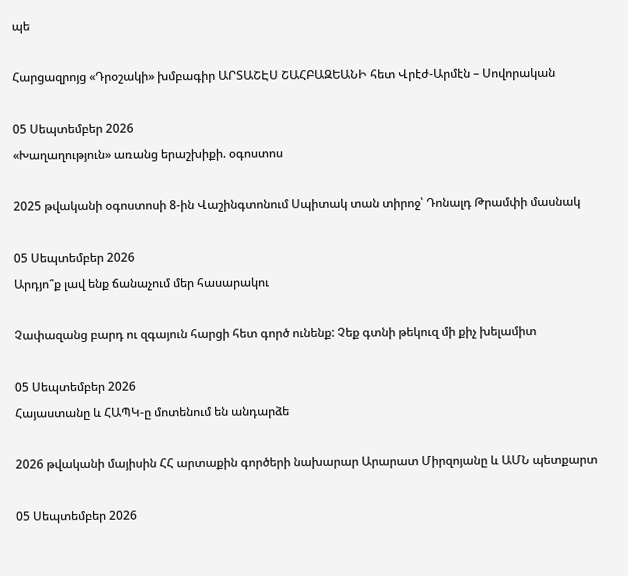պե

Հարցազրոյց «Դրօշակի» խմբագիր ԱՐՏԱՇԷՍ ՇԱՀԲԱԶԵԱՆԻ հետ Վրէժ-Արմէն – Սովորական

05 Սեպտեմբեր 2026
«Խաղաղություն» առանց երաշխիքի. օգոստոս

2025 թվականի օգոստոսի 8-ին Վաշինգտոնում Սպիտակ տան տիրոջ՝ Դոնալդ Թրամփի մասնակ

05 Սեպտեմբեր 2026
Արդյո՞ք լավ ենք ճանաչում մեր հասարակու

Չափազանց բարդ ու զգայուն հարցի հետ գործ ունենք: Չեք գտնի թեկուզ մի քիչ խելամիտ

05 Սեպտեմբեր 2026
Հայաստանը և ՀԱՊԿ-ը մոտենում են անդարձե

2026 թվականի մայիսին ՀՀ արտաքին գործերի նախարար Արարատ Միրզոյանը և ԱՄՆ պետքարտ

05 Սեպտեմբեր 2026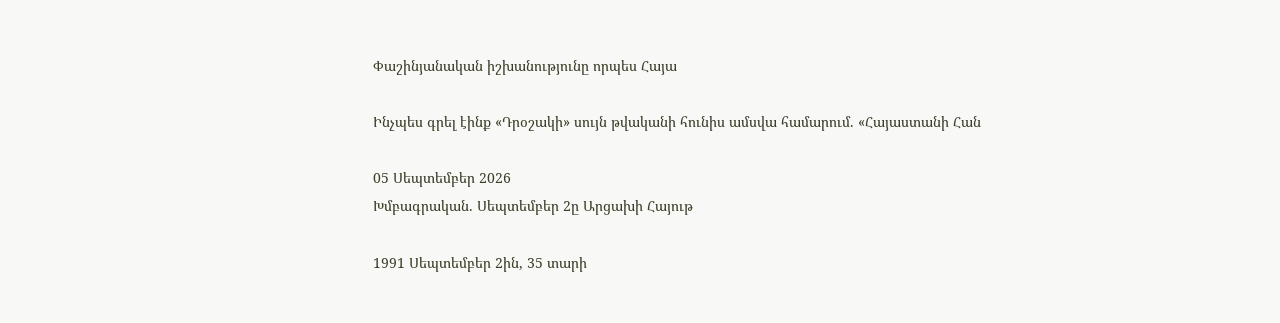Փաշինյանական իշխանությունը որպես Հայա

Ինչպես գրել էինք «Դրօշակի» սույն թվականի հունիս ամսվա համարում. «Հայաստանի Հան

05 Սեպտեմբեր 2026
Խմբագրական. Սեպտեմբեր 2ը Արցախի Հայութ

1991 Սեպտեմբեր 2ին, 35 տարի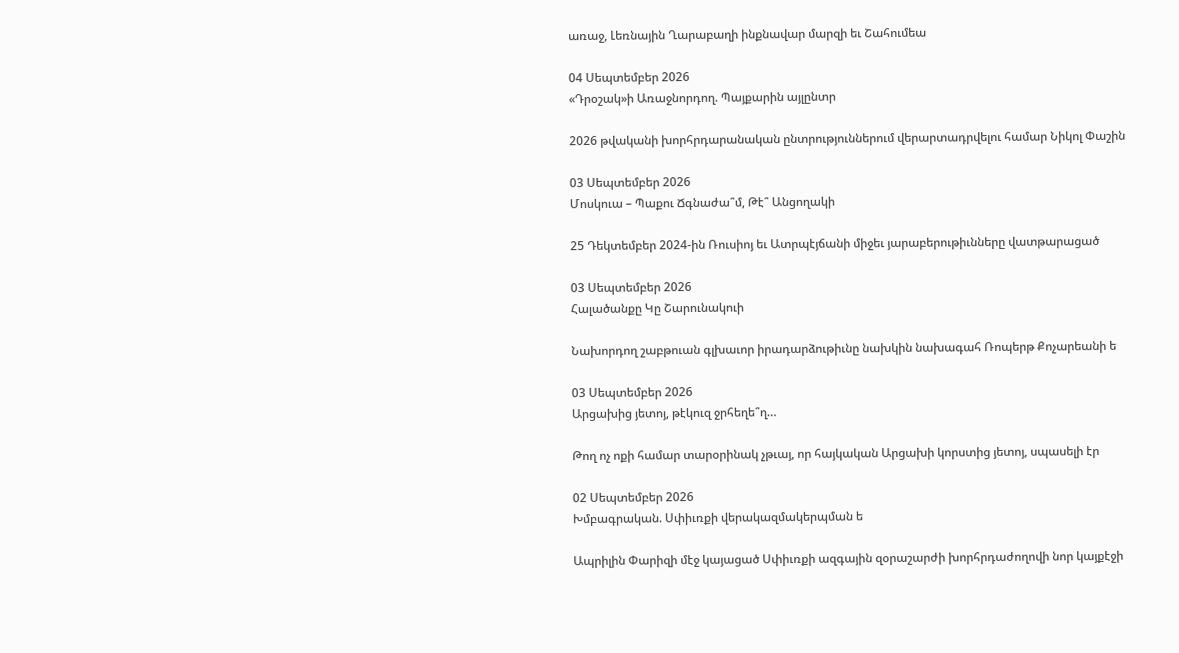առաջ, Լեռնային Ղարաբաղի ինքնավար մարզի եւ Շահումեա

04 Սեպտեմբեր 2026
«Դրօշակ»ի Առաջնորդող. Պայքարին այլընտր

2026 թվականի խորհրդարանական ընտրություններում վերարտադրվելու համար Նիկոլ Փաշին

03 Սեպտեմբեր 2026
Մոսկուա – Պաքու Ճգնաժա՞մ, Թէ՞ Անցողակի

25 Դեկտեմբեր 2024-ին Ռուսիոյ եւ Ատրպէյճանի միջեւ յարաբերութիւնները վատթարացած

03 Սեպտեմբեր 2026
Հալածանքը Կը Շարունակուի

Նախորդող շաբթուան գլխաւոր իրադարձութիւնը նախկին նախագահ Ռոպերթ Քոչարեանի ե

03 Սեպտեմբեր 2026
Արցախից յետոյ, թէկուզ ջրհեղե՞ղ…

Թող ոչ ոքի համար տարօրինակ չթւայ, որ հայկական Արցախի կորստից յետոյ, սպասելի էր

02 Սեպտեմբեր 2026
Խմբագրական. Սփիւռքի վերակազմակերպման ե

Ապրիլին Փարիզի մէջ կայացած Սփիւռքի ազգային զօրաշարժի խորհրդաժողովի նոր կայքէջի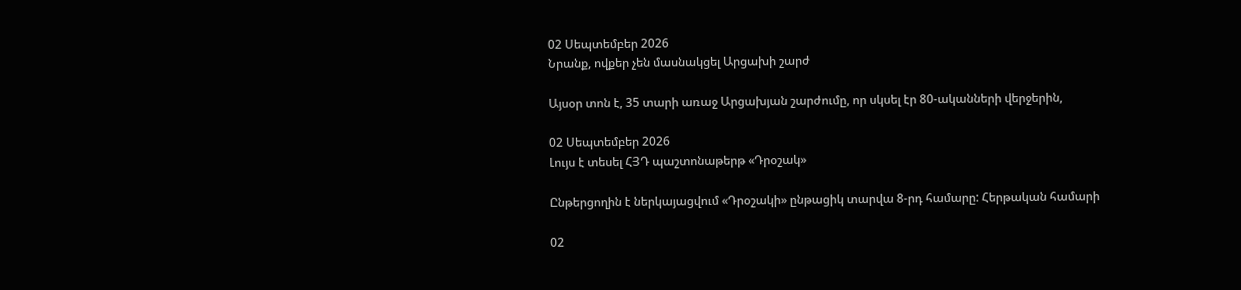02 Սեպտեմբեր 2026
Նրանք, ովքեր չեն մասնակցել Արցախի շարժ

Այսօր տոն է, 35 տարի առաջ Արցախյան շարժումը, որ սկսել էր 80-ականների վերջերին,

02 Սեպտեմբեր 2026
Լույս է տեսել ՀՅԴ պաշտոնաթերթ «Դրօշակ»

Ընթերցողին է ներկայացվում «Դրօշակի» ընթացիկ տարվա 8-րդ համարը: Հերթական համարի

02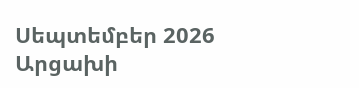Սեպտեմբեր 2026
Արցախի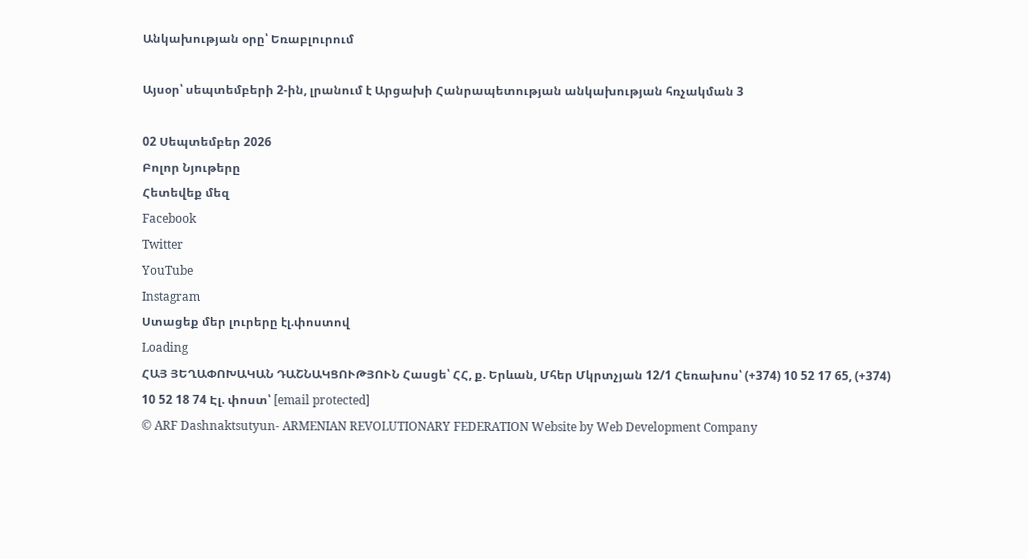Անկախության օրը՝ Եռաբլուրում

Այսօր՝ սեպտեմբերի 2-ին, լրանում է Արցախի Հանրապետության անկախության հռչակման 3

02 Սեպտեմբեր 2026
Բոլոր Նյութերը
Հետեվեք մեզ
Facebook
Twitter
YouTube
Instagram
Ստացեք մեր լուրերը էլ.փոստով
Loading
ՀԱՅ ՅԵՂԱՓՈԽԱԿԱՆ ԴԱՇՆԱԿՑՈՒԹՅՈՒՆ Հասցե՝ ՀՀ, ք. Երևան, Մհեր Մկրտչյան 12/1 Հեռախոս՝ (+374) 10 52 17 65, (+374) 10 52 18 74 Էլ. փոստ՝ [email protected]
© ARF Dashnaktsutyun- ARMENIAN REVOLUTIONARY FEDERATION Website by Web Development Company